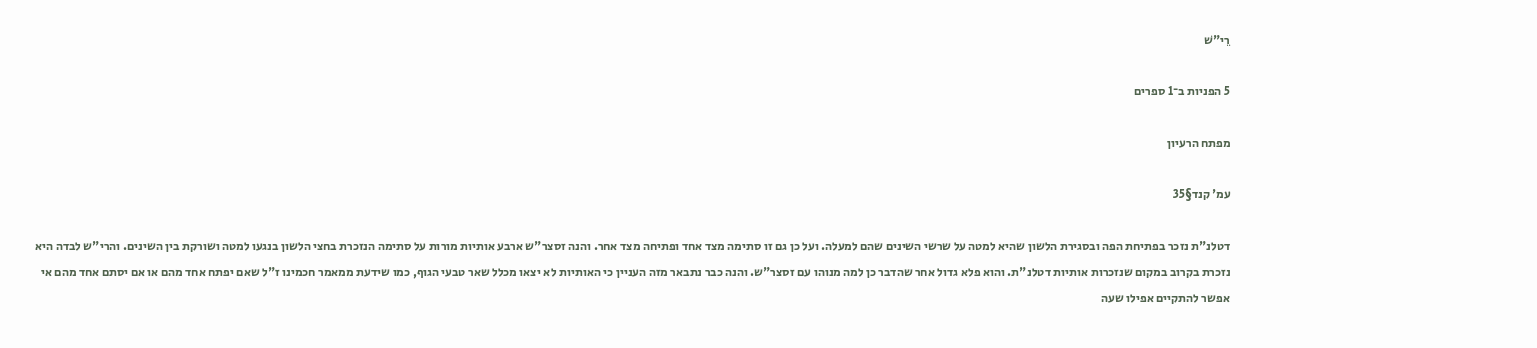רֵי"שׁ

5 הפניות ב־1 ספרים

מפתח הרעיון

עמ' קנד§35

דטלנ"ת נזכר בפתיחת הפה ובסגירת הלשון שהיא למטה על שרשי השינים שהם למעלה. ועל כן גם זו סתימה מצד אחד ופתיחה מצד אחר. והנה זסצר"ש ארבע אותיות מורות על סתימה הנזכרת בחצי הלשון בנגעו למטה ושורקת בין השינים. והרי"ש לבדה היא נזכרת בקרוב במקום שנזכרות אותיות דטלנ"ת. והוא פלא גדול אחר שהדבר כן למה מנוהו עם זסצר"ש. והנה כבר נתבאר מזה העניין כי האותיות לא יצאו מכלל שאר טבעי הגוף, כמו שידעת ממאמר חכמינו ז"ל שאם יפתח אחד מהם או אם יסתם אחד מהם אי אפשר להתקיים אפילו שעה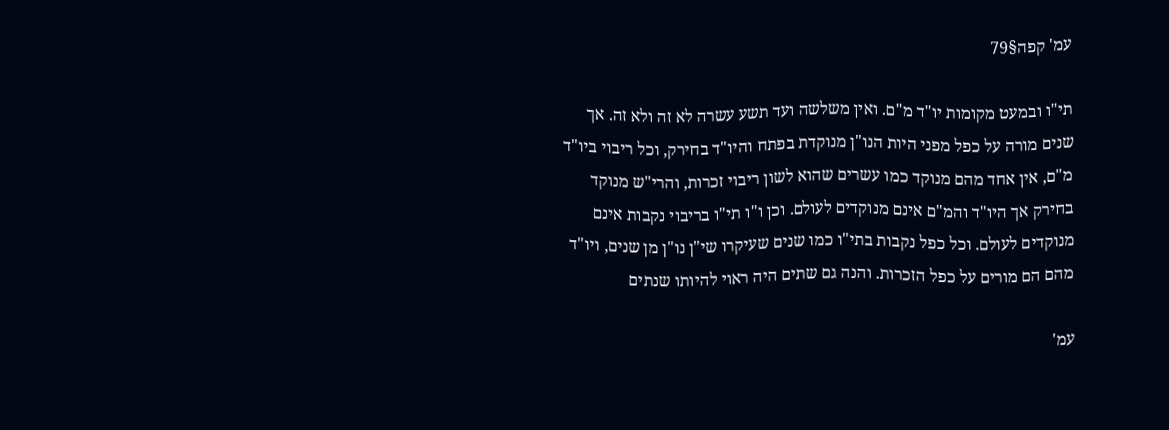עמ' קפה§79

תי"ו ובמעט מקומות יו"ד מ"ם. ואין משלשה ועד תשע עשרה לא זה ולא זה. אך שנים מורה על כפל מפני היות הנו"ן מנוקדת בפתח והיו"ד בחירק, וכל ריבוי ביו"ד מ"ם, אין אחד מהם מנוקד כמו עשרים שהוא לשון ריבוי זכרות, והרי"ש מנוקד בחירק אך היו"ד והמ"ם אינם מנוקדים לעולם. וכן ו"ו תי"ו בריבוי נקבות אינם מנוקדים לעולם. וכל כפל נקבות בתי"ו כמו שנים שעיקרו שי"ן נו"ן מן שנים, ויו"ד מהם הם מורים על כפל הזכרות. והנה גם שתים היה ראוי להיותו שנתים

עמ'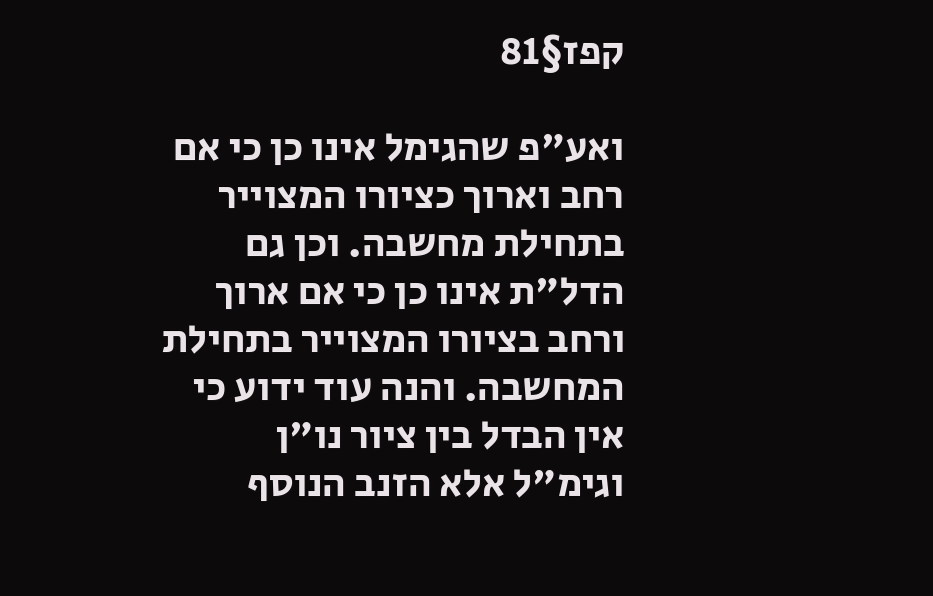קפז§81

ואע"פ שהגימל אינו כן כי אם רחב וארוך כציורו המצוייר בתחילת מחשבה. וכן גם הדל"ת אינו כן כי אם ארוך ורחב בציורו המצוייר בתחילת המחשבה. והנה עוד ידוע כי אין הבדל בין ציור נו"ן וגימ"ל אלא הזנב הנוסף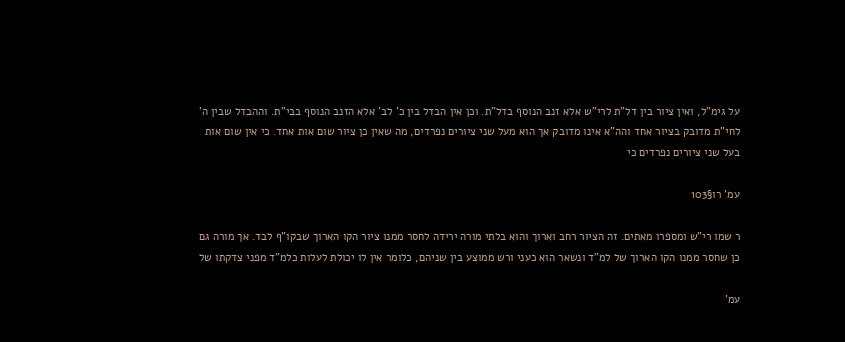על גימ"ל, ואין ציור בין דל"ת לרי"ש אלא זנב הנוסף בדל"ת. וכן אין הבדל בין כ' לב' אלא הזנב הנוסף בבי"ת. וההבדל שבין ה' לחי"ת מדובק בציור אחד והה"א אינו מדובק אך הוא מעל שני ציורים נפרדים, מה שאין כן ציור שום אות אחד. כי אין שום אות בעל שני ציורים נפרדים כי

עמ' רו§103

ר שמו רי"ש ומספרו מאתים. זה הציור רחב וארוך והוא בלתי מורה ירידה לחסר ממנו ציור הקו הארוך שבקו"ף לבד. אך מורה גם כן שחסר ממנו הקו הארוך של למ"ד ונשאר הוא כעני ורש ממוצע בין שניהם, כלומר אין לו יכולת לעלות כלמ"ד מפני צדקתו של

עמ'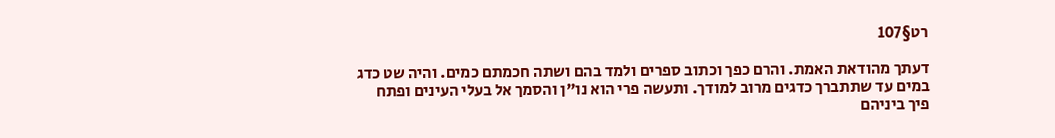רט§107

דעתך מהודאת האמת. והרם כפך וכתוב ספרים ולמד בהם ושתה חכמתם כמים. והיה שט כדג במים עד שתתברך כדגים מרוב למודך. ותעשה פרי הוא נו"ן והסמך אל בעלי העינים ופתח פיך ביניהם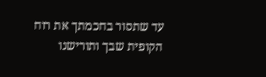עד שתסור בחכמתך את רוח הקופית שבך ותורישנו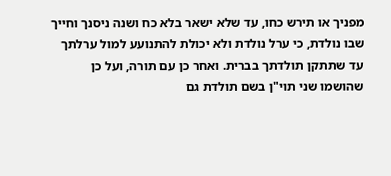מפניך או תירש כחו, עד שלא ישאר בלא כח ושנה ניסנך וחייך שבו נולדת, כי ערל נולדת ולא יכולת להתנועע למול ערלתך עד שתתקן תולדתך בברית. ואחר כן עם תורה, ועל כן שהושמו שני תוי"ן בשם תולדת גם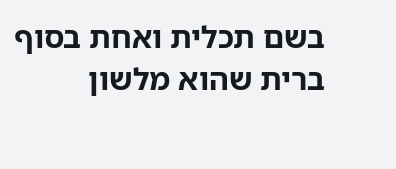בשם תכלית ואחת בסוף ברית שהוא מלשון